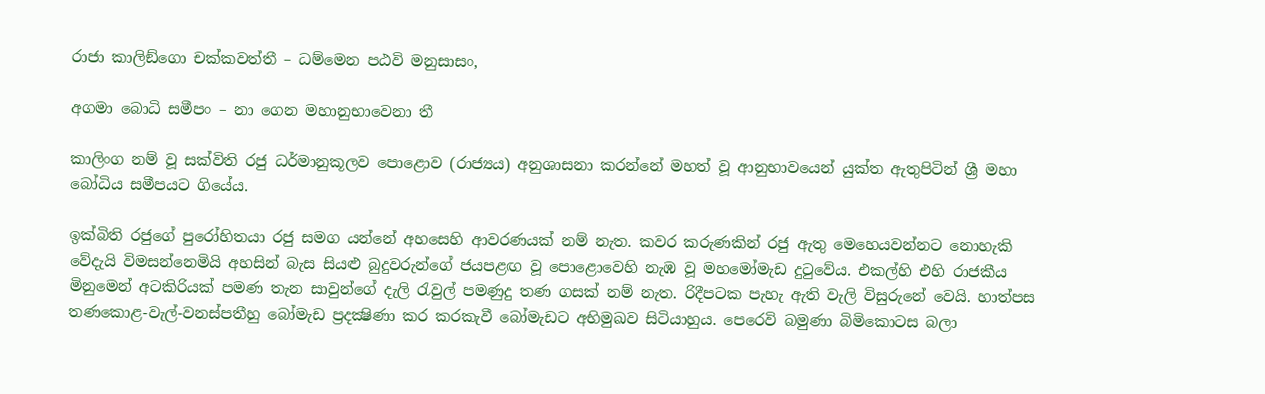රාජා කාලිඞ්ගො චක්කවත්තී – ධම්මෙන පඨවි මනුසාසං,

අගමා බොධි සමීපං – නා ගෙන මහානුභාවෙනා තී

කාලිංග නම් වූ සක්විති රජු ධර්මානුකූලව පොළොව (රාජ්‍යය) අනුශාසනා කරන්නේ මහත් වූ ආනුභාවයෙන් යුක්ත ඇතුපිටින් ශ්‍රී මහා බෝධිය සමීපයට ගියේය.

ඉක්බිති රජුගේ පුරෝහිතයා රජු සමග යන්නේ අහසෙහි ආවරණයක් නම් නැත. කවර කරුණකින් රජු ඇතු මෙහෙයවන්නට නොහැකි වේදැයි විමසන්නෙමියි අහසින් බැස සියළු බුදුවරුන්ගේ ජයපළඟ වූ පොළොවෙහි නැඹ වූ මහමෝමැඩ දුටුවේය. එකල්හි එහි රාජකීය මිනුමෙන් අටකිරියක් පමණ තැන සාවුන්ගේ දැලි රැවුල් පමණුදු තණ ගසක් නම් නැත. රිදීපටක පැහැ ඇති වැලි විසුරුනේ වෙයි. හාත්පස තණකොළ-වැල්-වනස්පතීහු බෝමැඩ ප්‍රදක්‍ෂිණා කර කරකැවී බෝමැඩට අභිමුඛව සිටියාහුය. පෙරෙවි බමුණා බිමිකොටස බලා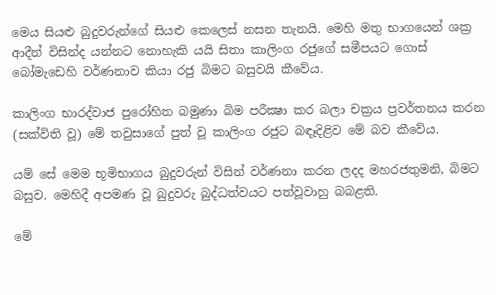මෙය සියළු බුදුවරුන්ගේ සියළු කෙලෙස් නසන තැනයි. මෙහි මතු භාගයෙන් ශක්‍ර ආදීන් විසින්ද යන්නට නොහැකි යයි සිතා කාලිංග රජුගේ සමීපයට ගොස් බෝමැඩෙහි වර්ණනාව කියා රජු බිමට බසුවයි කීවේය.

කාලිංග භාරද්වාජ පුරෝහිත බමුණා බිම පරීක්‍ෂා කර බලා චක්‍රය ප්‍රවර්තනය කරන (සක්විති වූ) මේ තවුසාගේ පුත් වූ කාලිංග රජුට බඳෑදිළිව මේ බව කීවේය.

යම් සේ මෙම භූමිභාගය බුදුවරුන් විසින් වර්ණනා කරන ලදද මහරජතුමනි, බිමට බසුව. මෙහිදී අපමණ වූ බුදුවරු බුද්ධත්වයට පත්වූවාහු බබළති.

මේ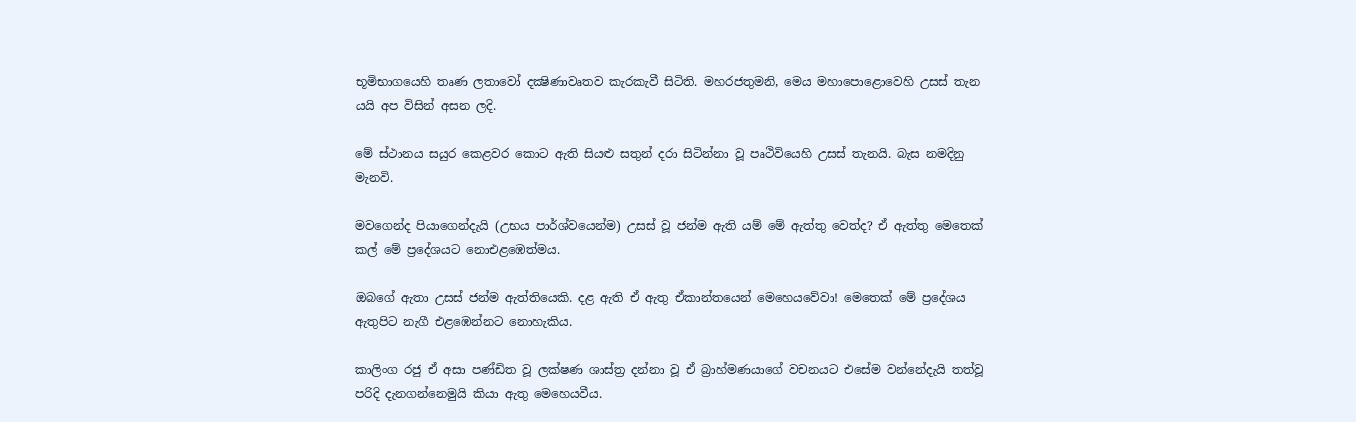භූමිභාගයෙහි තෘණ ලතාවෝ දක්‍ෂිණාවෘතව කැරකැවී සිටිති. මහරජතුමනි, මෙය මහාපොළොවෙහි උසස් තැන යයි අප විසින් අසන ලදි.

මේ ස්ථානය සයුර කෙළවර කොට ඇති සියළු සතුන් දරා සිටින්නා වූ පෘථිවියෙහි උසස් තැනයි. බැස නමදිනු මැනවි.

මවගෙන්ද පියාගෙන්දැයි (උභය පාර්ශ්වයෙන්ම) උසස් වූ ජන්ම ඇති යම් මේ ඇත්තු වෙත්ද? ඒ ඇත්තු මෙතෙක් කල් මේ ප්‍රදේශයට නොඑළඹෙත්මය.

ඔබගේ ඇතා උසස් ජන්ම ඇත්තියෙකි. දළ ඇති ඒ ඇතු ඒකාන්තයෙන් මෙහෙයවේවා! මෙතෙක් මේ ප්‍රදේශය ඇතුපිට නැගී එළඹෙන්නට නොහැකිය.

කාලිංග රජු ඒ අසා පණ්ඩිත වූ ලක්ෂණ ශාස්ත්‍ර දන්නා වූ ඒ බ්‍රාහ්මණයාගේ වචනයට එසේම වන්නේදැයි තත්වූ පරිදි දැනගන්නෙමුයි කියා ඇතු මෙහෙයවීය.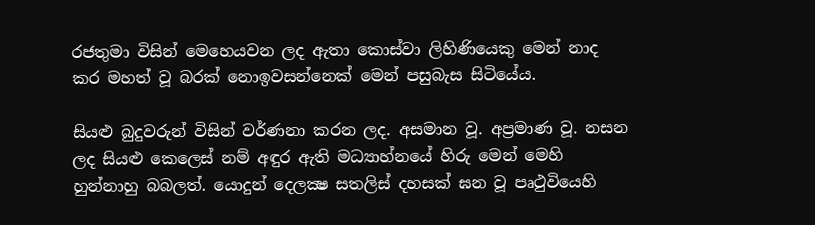රජතුමා විසින් මෙහෙයවන ලද ඇතා කොස්වා ලිහිණියෙකු මෙන් නාද කර මහත් වූ බරක් නොඉවසන්නෙක් මෙන් පසුබැස සිටියේය.

සියළු බුදුවරුන් විසින් වර්ණනා කරන ලද. අසමාන වූ. අප්‍රමාණ වූ. නසන ලද සියළු කෙලෙස් නම් අඳුර ඇති මධ්‍යාහ්නයේ හිරු මෙන් මෙහි හුන්නාහු බබලත්. යොදුන් දෙලක්‍ෂ සතලිස් දහසක් ඝන වූ පෘථුවියෙහි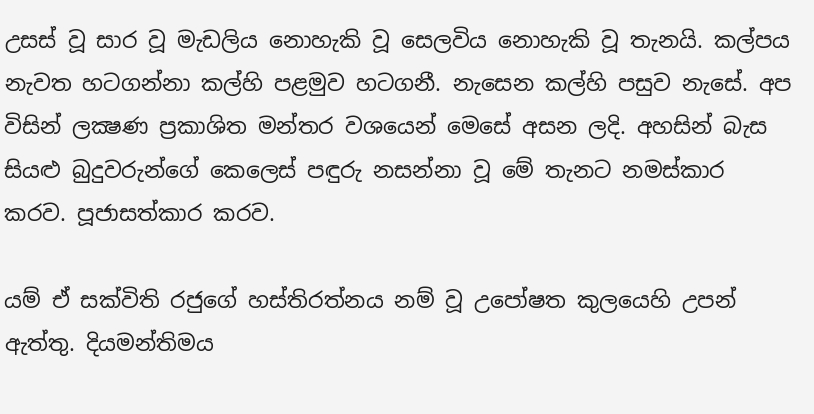උසස් වූ සාර වූ මැඩලිය නොහැකි වූ සෙලවිය නොහැකි වූ තැනයි. කල්පය නැවත හටගන්නා කල්හි පළමුව හටගනී. නැසෙන කල්හි පසුව නැසේ. අප විසින් ලක්‍ෂණ ප්‍රකාශිත මන්තර වශයෙන් මෙසේ අසන ලදි. අහසින් බැස සියළු බුදුවරුන්ගේ කෙලෙස් පඳුරු නසන්නා වූ මේ තැනට නමස්කාර කරව. පූජාසත්කාර කරව.

යම් ඒ සක්විති රජුගේ හස්තිරත්නය නම් වූ උපෝෂත කුලයෙහි උපන් ඇත්තු. දියමන්තිමය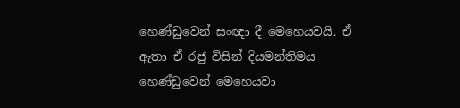හෙණ්ඩුවෙන් සංඥා දී මෙහෙයවයි. ඒ ඇතා ඒ රජු විසින් දියමන්තිමය හෙණ්ඩුවෙන් මෙහෙයවා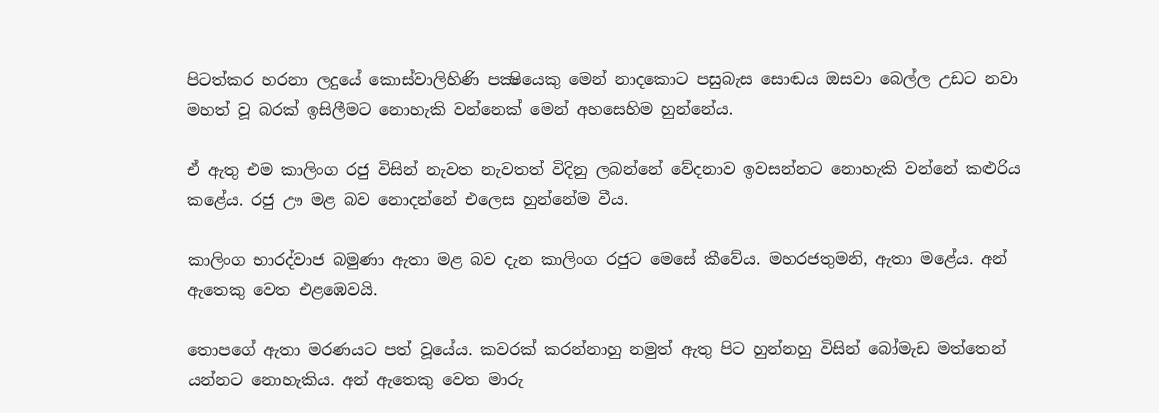පිටත්කර හරනා ලදුයේ කොස්වාලිහිණි පක්‍ෂියෙකු මෙන් නාදකොට පසුබැස සොඬය ඔසවා බෙල්ල උඩට නවා මහත් වූ බරක් ඉසිලීමට නොහැකි වන්නෙක් මෙන් අහසෙහිම හුන්නේය.

ඒ ඇතු එම කාලිංග රජු විසින් නැවත නැවතත් විදිනු ලබන්නේ වේදනාව ඉවසන්නට නොහැකි වන්නේ කළුරිය කළේය. රජු ඌ මළ බව නොදන්නේ එලෙස හුන්නේම වීය.

කාලිංග භාරද්වාජ බමුණා ඇතා මළ බව දැන කාලිංග රජුට මෙසේ කීවේය. මහරජතුමනි, ඇතා මළේය. අන් ඇතෙකු වෙත එළඹෙවයි.

තොපගේ ඇතා මරණයට පත් වූයේය. කවරක් කරන්නාහු නමුත් ඇතු පිට හුන්නහු විසින් බෝමැඩ මත්තෙන් යන්නට නොහැකිය. අන් ඇතෙකු වෙත මාරු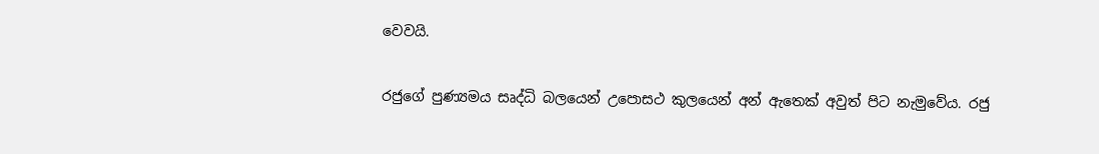වෙවයි.

රජුගේ පුණ්‍යමය සෘද්ධි බලයෙන් උපොසථ කුලයෙන් අන් ඇතෙක් අවුත් පිට නැමුවේය. රජු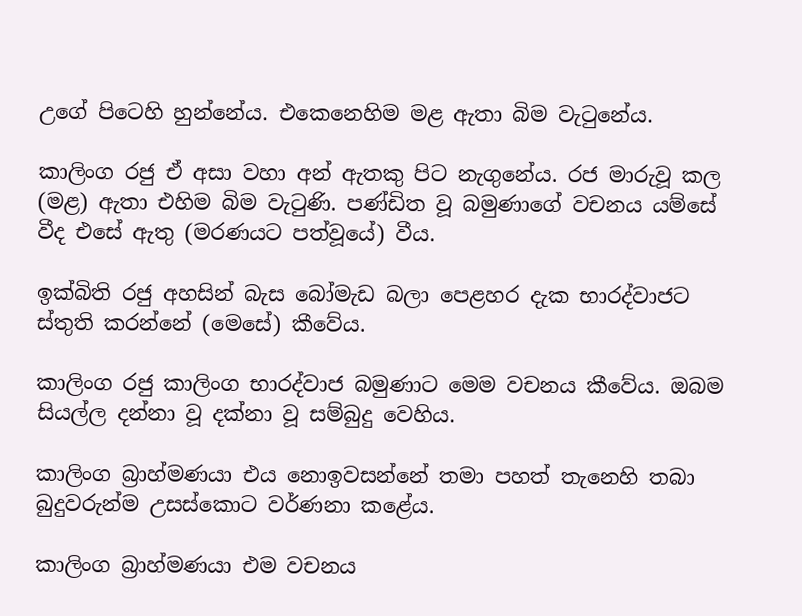උගේ පිටෙහි හුන්නේය. එකෙනෙහිම මළ ඇතා බිම වැටුනේය.

කාලිංග රජු ඒ අසා වහා අන් ඇතකු පිට නැගුනේය. රජ මාරුවූ කල (මළ) ඇතා එහිම බිම වැටුණි. පණ්ඩිත වූ බමුණාගේ වචනය යම්සේ වීද එසේ ඇතු (මරණයට පත්වූයේ) වීය.

ඉක්බිති රජු අහසින් බැස බෝමැඩ බලා පෙළහර දැක භාරද්වාජට ස්තුති කරන්නේ (මෙසේ) කීවේය.

කාලිංග රජු කාලිංග භාරද්වාජ බමුණාට මෙම වචනය කීවේය. ඔබම සියල්ල දන්නා වූ දක්නා වූ සම්බුදු වෙහිය.

කාලිංග බ්‍රාහ්මණයා එය නොඉවසන්නේ තමා පහත් තැනෙහි තබා බුදුවරුන්ම උසස්කොට වර්ණනා කළේය.

කාලිංග බ්‍රාහ්මණයා එම වචනය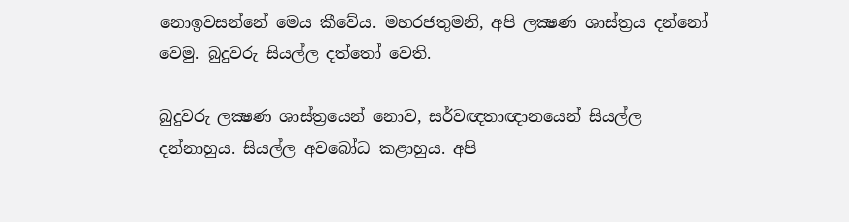නොඉවසන්නේ මෙය කීවේය. මහරජතුමනි, අපි ලක්‍ෂණ ශාස්ත්‍රය දන්නෝ වෙමු. බුදුවරු සියල්ල දත්තෝ වෙති.

බුදුවරු ලක්‍ෂණ ශාස්ත්‍රයෙන් නොව, සර්වඥතාඥානයෙන් සියල්ල දන්නාහුය. සියල්ල අවබෝධ කළාහුය. අපි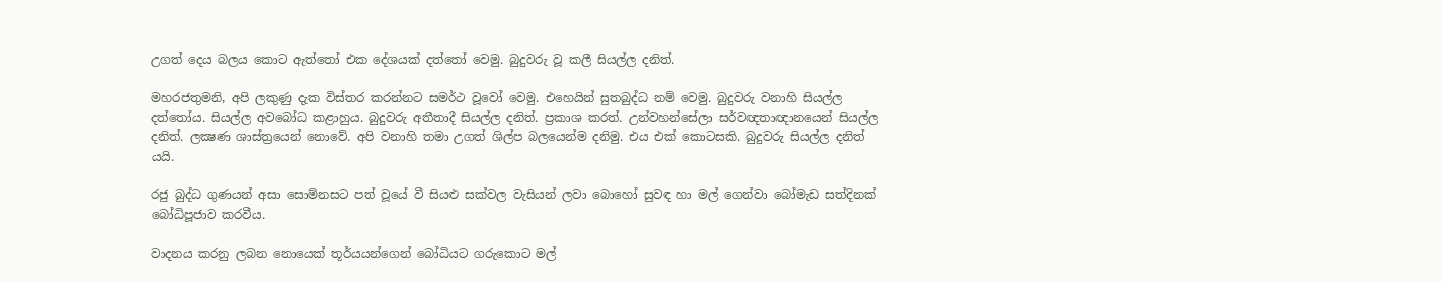උගත් දෙය බලය කොට ඇත්තෝ එක දේශයක් දත්තෝ වෙමු. බුදුවරු වූ කලී සියල්ල දනිත්.

මහරජතුමනි, අපි ලකුණු දැක විස්තර කරන්නට සමර්ථ වූවෝ වෙමු. එහෙයින් සුතබුද්ධ නම් වෙමු. බුදුවරු වනාහි සියල්ල දත්තෝය. සියල්ල අවබෝධ කළාහුය. බුදුවරු අතීතාදී සියල්ල දනිත්. ප්‍රකාශ කරත්. උන්වහන්සේලා සර්වඥතාඥානයෙන් සියල්ල දනිත්. ලක්‍ෂණ ශාස්ත්‍රයෙන් නොවේ. අපි වනාහි තමා උගත් ශිල්ප බලයෙන්ම දනිමු. එය එක් කොටසකි. බුදුවරු සියල්ල දනිත් යයි.

රජු බුද්ධ ගුණයන් අසා සොම්නසට පත් වූයේ වී සියළු සක්වල වැසියන් ලවා බොහෝ සුවඳ හා මල් ගෙන්වා බෝමැඩ සත්දිනක් බෝධිපූජාව කරවීය.

වාදනය කරනු ලබන නොයෙක් තූර්යයන්ගෙන් බෝධියට ගරුකොට මල්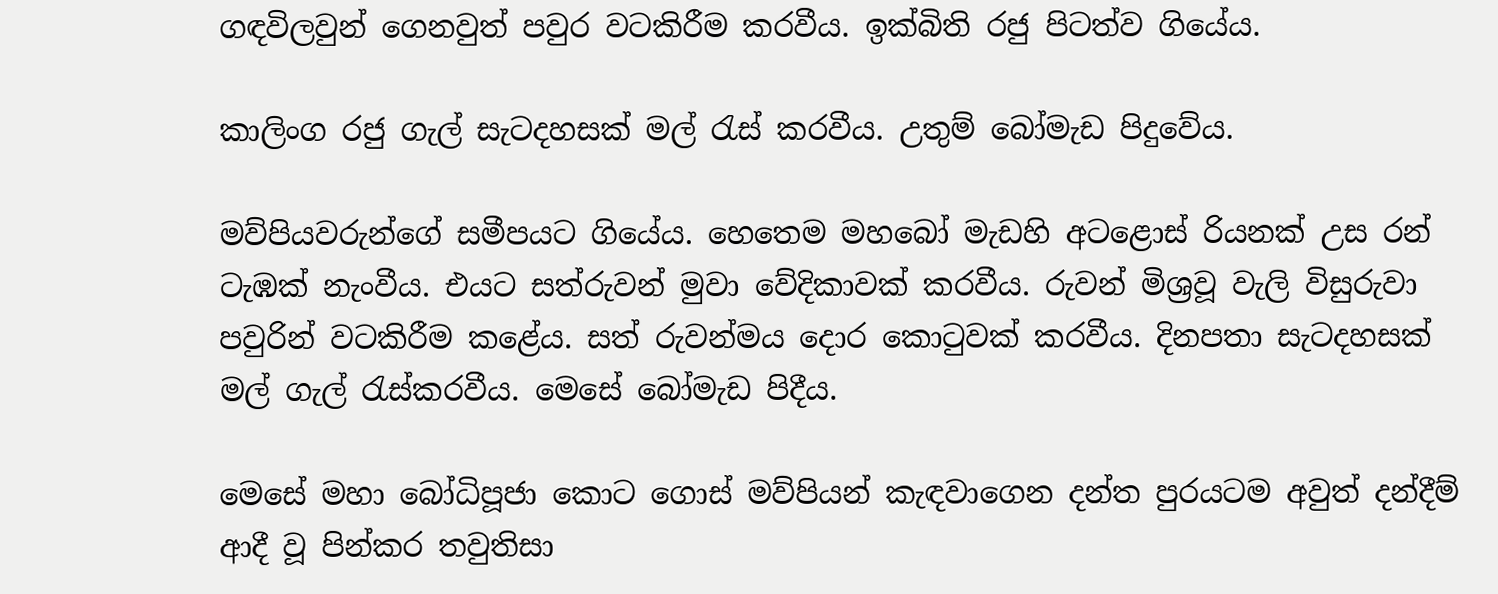ගඳවිලවුන් ගෙනවුත් පවුර වටකිරීම කරවීය. ඉක්බිති රජු පිටත්ව ගියේය.

කාලිංග රජු ගැල් සැටදහසක් මල් රැස් කරවීය. උතුම් බෝමැඩ පිදුවේය.

මව්පියවරුන්ගේ සමීපයට ගියේය. හෙතෙම මහබෝ මැඩහි අටළොස් රියනක් උස රන් ටැඹක් නැංවීය. එයට සත්රුවන් මුවා වේදිකාවක් කරවීය. රුවන් මිශ්‍රවූ වැලි විසුරුවා පවුරින් වටකිරීම කළේය. සත් රුවන්මය දොර කොටුවක් කරවීය. දිනපතා සැටදහසක් මල් ගැල් රැස්කරවීය. මෙසේ බෝමැඩ පිදීය.

මෙසේ මහා බෝධිපූජා කොට ගොස් මව්පියන් කැඳවාගෙන දන්ත පුරයටම අවුත් දන්දීම් ආදී වූ පින්කර තවුතිසා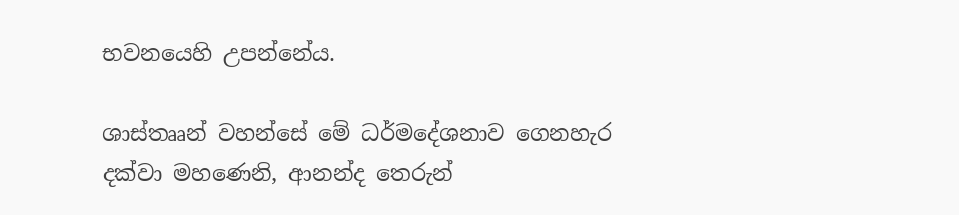භවනයෙහි උපන්නේය.

ශාස්තෲන් වහන්සේ මේ ධර්මදේශනාව ගෙනහැර දක්වා මහණෙනි, ආනන්ද තෙරුන්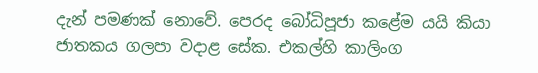දැන් පමණක් නොවේ. පෙරද බෝධිපූජා කළේම යයි කියා ජාතකය ගලපා වදාළ සේක. එකල්හි කාලිංග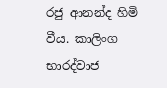රජු ආනන්ද හිමි වීය. කාලිංග භාරද්වාජ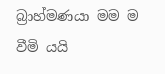බ්‍රාහ්මණයා මම ම වීමි යයි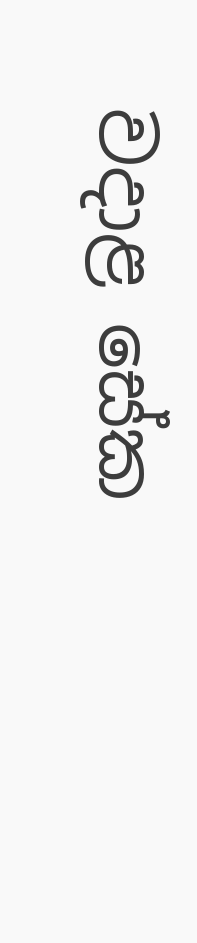වදාළ සේක